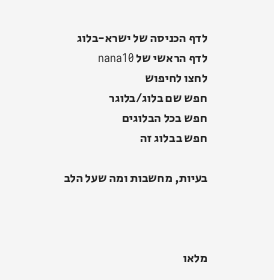לדף הכניסה של ישרא-בלוג
לדף הראשי של nana10
לחצו לחיפוש
חפש שם בלוג/בלוגר
חפש בכל הבלוגים
חפש בבלוג זה

בעיות, מחשבות ומה שעל הלב



מלאו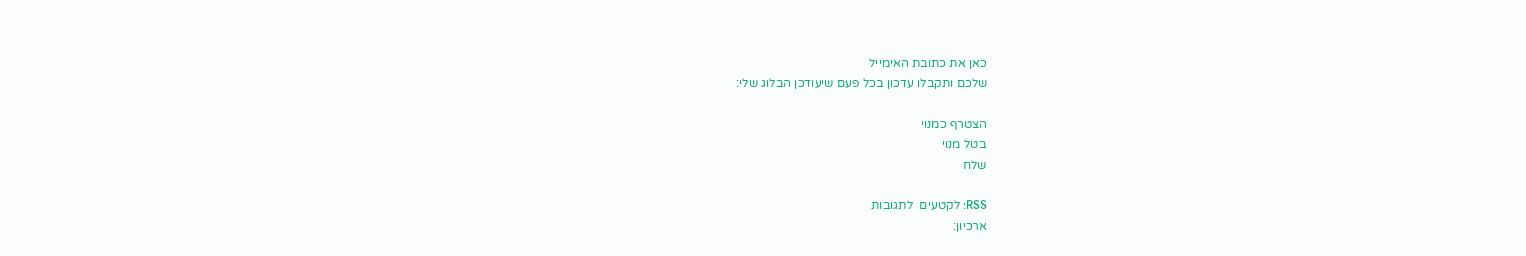כאן את כתובת האימייל
שלכם ותקבלו עדכון בכל פעם שיעודכן הבלוג שלי:

הצטרף כמנוי
בטל מנוי
שלח

RSS: לקטעים  לתגובות
ארכיון: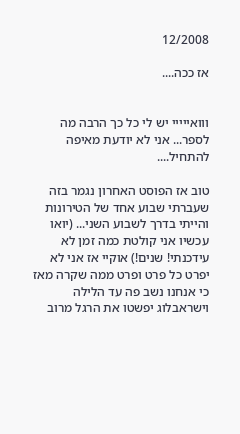12/2008

אז ככה....


ווואייייי יש לי כל כך הרבה מה לספר... אני לא יודעת מאיפה להתחיל....

טוב אז הפוסט האחרון נגמר בזה שעברתי שבוע אחד של הטירונות והייתי בדרך לשבוע השני... (יואו עכשיו אני קולטת כמה זמן לא עידכנתי! שנים!) אוקיי אז אני לא יפרט כל פרט ופרט ממה שקרה מאז כי אנחנו נשב פה עד הלילה וישראבלוג יפשטו את הרגל מרוב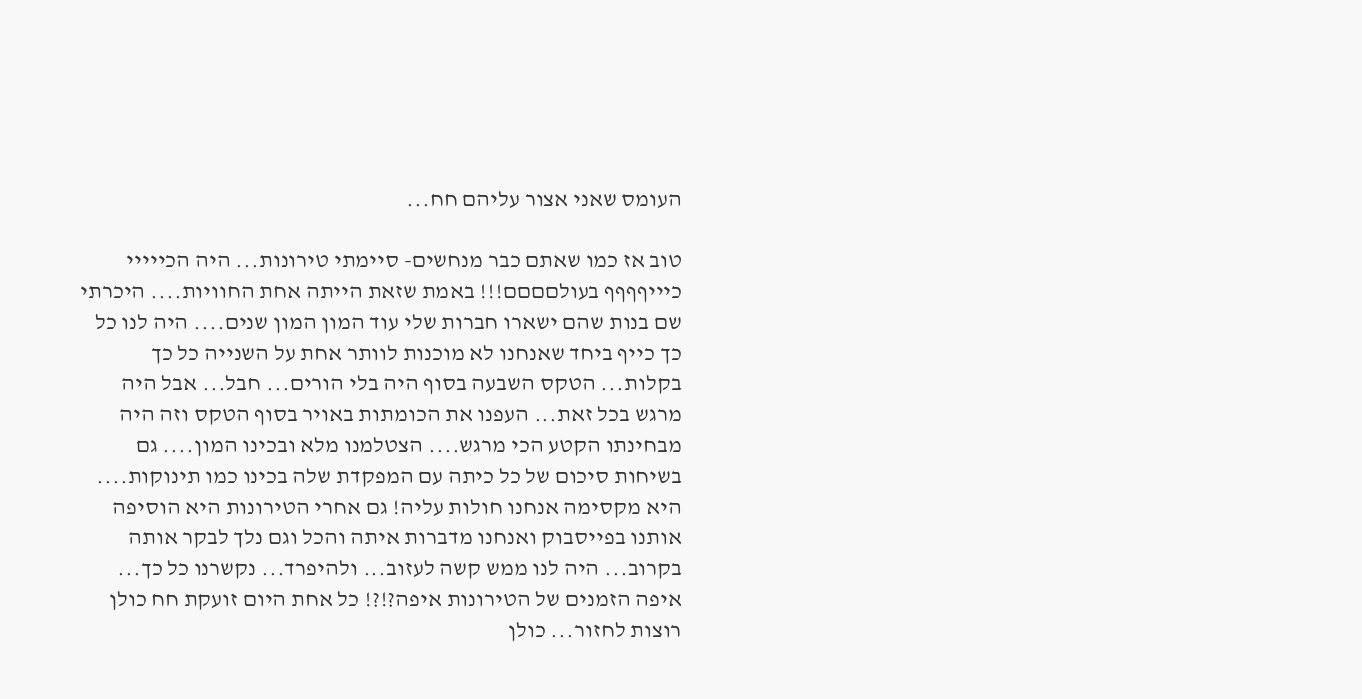העומס שאני אצור עליהם חח...

טוב אז כמו שאתם כבר מנחשים- סיימתי טירונות... היה הכייייי כיייףףףף בעולםםםם!!! באמת שזאת הייתה אחת החוויות.... היכרתי שם בנות שהם ישארו חברות שלי עוד המון המון שנים.... היה לנו כל כך כייף ביחד שאנחנו לא מוכנות לוותר אחת על השנייה כל כך בקלות... הטקס השבעה בסוף היה בלי הורים... חבל... אבל היה מרגש בכל זאת... העפנו את הכומתות באויר בסוף הטקס וזה היה מבחינתו הקטע הכי מרגש.... הצטלמנו מלא ובכינו המון.... גם בשיחות סיכום של כל כיתה עם המפקדת שלה בכינו כמו תינוקות.... היא מקסימה אנחנו חולות עליה! גם אחרי הטירונות היא הוסיפה אותנו בפייסבוק ואנחנו מדברות איתה והכל וגם נלך לבקר אותה בקרוב... היה לנו ממש קשה לעזוב... ולהיפרד... נקשרנו כל כך... איפה הזמנים של הטירונות איפה?!?! כל אחת היום זועקת חח כולן רוצות לחזור... כולן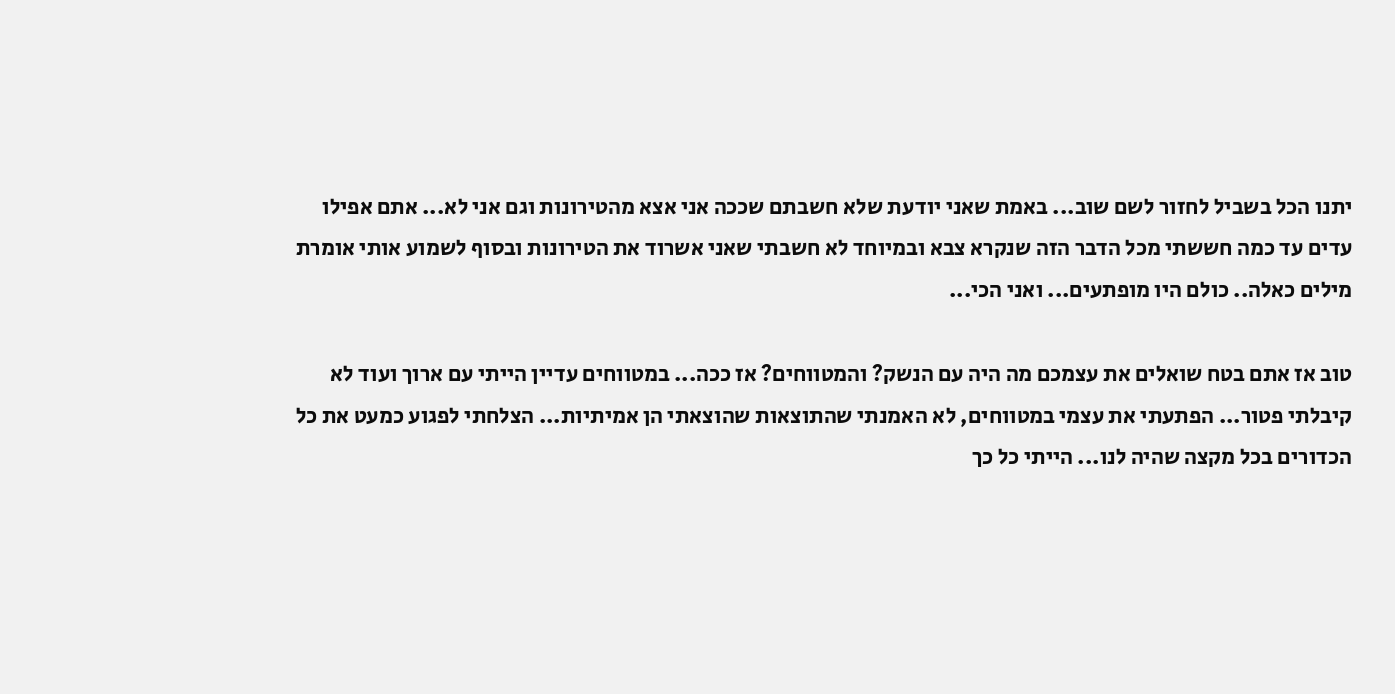יתנו הכל בשביל לחזור לשם שוב... באמת שאני יודעת שלא חשבתם שככה אני אצא מהטירונות וגם אני לא... אתם אפילו עדים עד כמה חששתי מכל הדבר הזה שנקרא צבא ובמיוחד לא חשבתי שאני אשרוד את הטירונות ובסוף לשמוע אותי אומרת מילים כאלה.. כולם היו מופתעים... ואני הכי...

טוב אז אתם בטח שואלים את עצמכם מה היה עם הנשק? והמטווחים? אז ככה... במטווחים עדיין הייתי עם ארוך ועוד לא קיבלתי פטור... הפתעתי את עצמי במטווחים, לא האמנתי שהתוצאות שהוצאתי הן אמיתיות... הצלחתי לפגוע כמעט את כל הכדורים בכל מקצה שהיה לנו... הייתי כל כך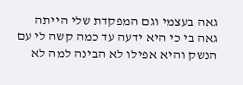גאה בעצמי וגם המפקדת שלי הייתה גאה בי כי היא ידעה עד כמה קשה לי עם הנשק והיא אפילו לא הבינה למה לא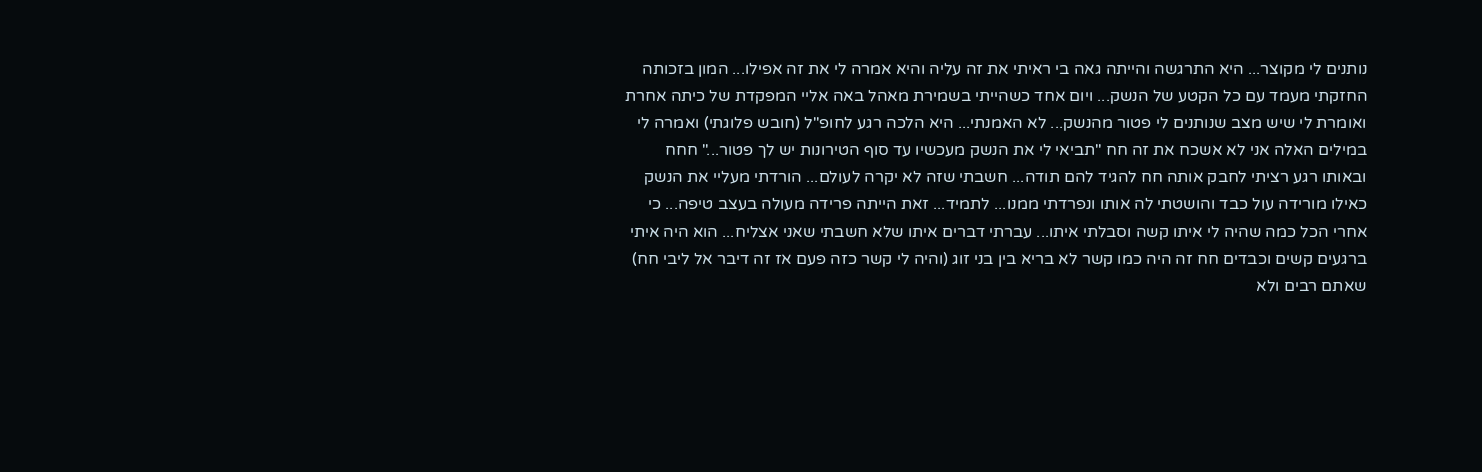נותנים לי מקוצר... היא התרגשה והייתה גאה בי ראיתי את זה עליה והיא אמרה לי את זה אפילו... המון בזכותה החזקתי מעמד עם כל הקטע של הנשק... ויום אחד כשהייתי בשמירת מאהל באה אליי המפקדת של כיתה אחרת ואומרת לי שיש מצב שנותנים לי פטור מהנשק... לא האמנתי... היא הלכה רגע לחופ"ל (חובש פלוגתי) ואמרה לי במילים האלה אני לא אשכח את זה חח "תביאי לי את הנשק מעכשיו עד סוף הטירונות יש לך פטור..." חחח ובאותו רגע רציתי לחבק אותה חח להגיד להם תודה... חשבתי שזה לא יקרה לעולם... הורדתי מעליי את הנשק כאילו מורידה עול כבד והושטתי לה אותו ונפרדתי ממנו... לתמיד... זאת הייתה פרידה מעולה בעצב טיפה... כי אחרי הכל כמה שהיה לי איתו קשה וסבלתי איתו... עברתי דברים איתו שלא חשבתי שאני אצליח... הוא היה איתי ברגעים קשים וכבדים חח זה היה כמו קשר לא בריא בין בני זוג (והיה לי קשר כזה פעם אז זה דיבר אל ליבי חח) שאתם רבים ולא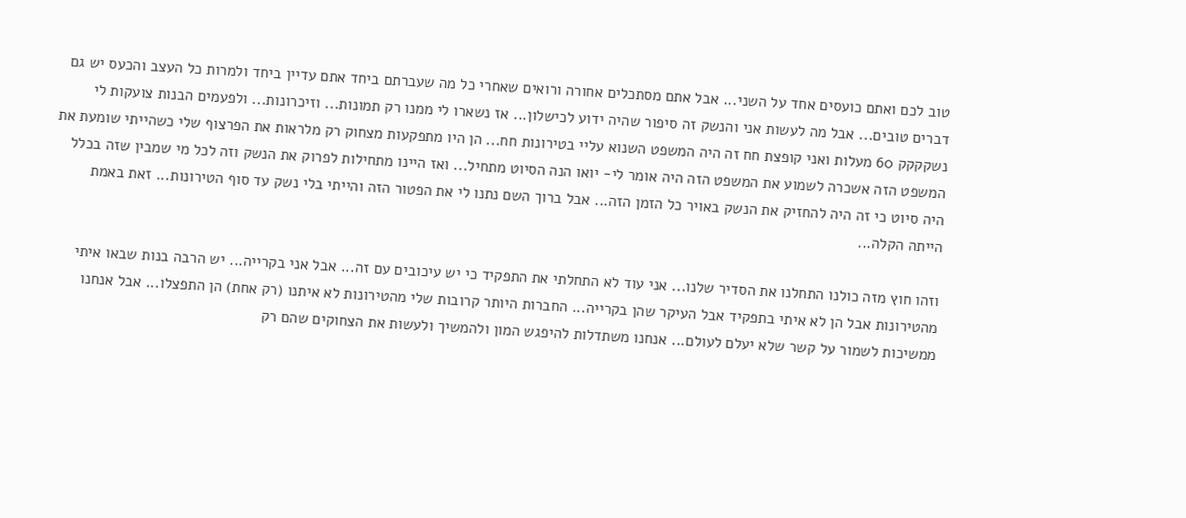טוב לכם ואתם כועסים אחד על השני... אבל אתם מסתכלים אחורה ורואים שאחרי כל מה שעברתם ביחד אתם עדיין ביחד ולמרות כל העצב והכעס יש גם דברים טובים... אבל מה לעשות אני והנשק זה סיפור שהיה ידוע לכישלון... אז נשארו לי ממנו רק תמונות... וזיכרונות... ולפעמים הבנות צועקות לי נשקקקק 60 מעלות ואני קופצת חח זה היה המשפט השנוא עליי בטירונות חח... הן היו מתפקעות מצחוק רק מלראות את הפרצוף שלי כשהייתי שומעת את המשפט הזה אשכרה לשמוע את המשפט הזה היה אומר לי- יואו הנה הסיוט מתחיל... ואז היינו מתחילות לפרוק את הנשק וזה לכל מי שמבין שזה בכלל היה סיוט כי זה היה להחזיק את הנשק באויר כל הזמן הזה... אבל ברוך השם נתנו לי את הפטור הזה והייתי בלי נשק עד סוף הטירונות... זאת באמת הייתה הקלה...

וזהו חוץ מזה כולנו התחלנו את הסדיר שלנו... אני עוד לא התחלתי את התפקיד כי יש עיכובים עם זה... אבל אני בקרייה... יש הרבה בנות שבאו איתי מהטירונות אבל הן לא איתי בתפקיד אבל העיקר שהן בקרייה... החברות היותר קרובות שלי מהטירונות לא איתנו (רק אחת) הן התפצלו... אבל אנחנו ממשיכות לשמור על קשר שלא יעלם לעולם... אנחנו משתדלות להיפגש המון ולהמשיך ולעשות את הצחוקים שהם רק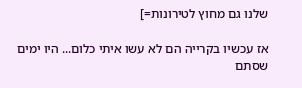שלנו גם מחוץ לטירונות=]

אז עכשיו בקרייה הם לא עשו איתי כלום... היו ימים שסתם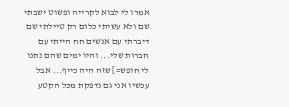אמרו לי לבוא לקרייה ופשוט ישבתי שם ולא עשיתי כלום רק טיילתי שם דיברתי עם אנשים חח הייתי עם חברות שלי... והיו ימים שהם נתנו לי חופש=] שזה היה כייף... אבל עכשיו אני גם נדפקת מכל הקטע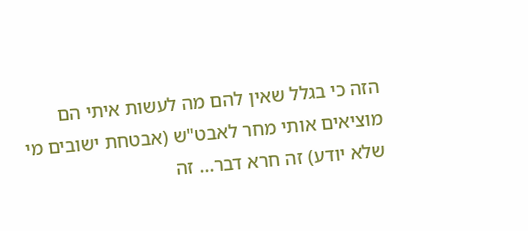הזה כי בגלל שאין להם מה לעשות איתי הם מוציאים אותי מחר לאבט"ש (אבטחת ישובים מי שלא יודע) זה חרא דבר... זה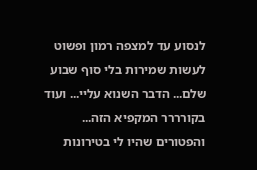לנסוע עד למצפה רמון ופשוט לעשות שמירות בלי סוף שבוע שלם... הדבר השנוא עליי... ועוד בקורררר המקפיא הזה... והפטורים שהיו לי בטירונות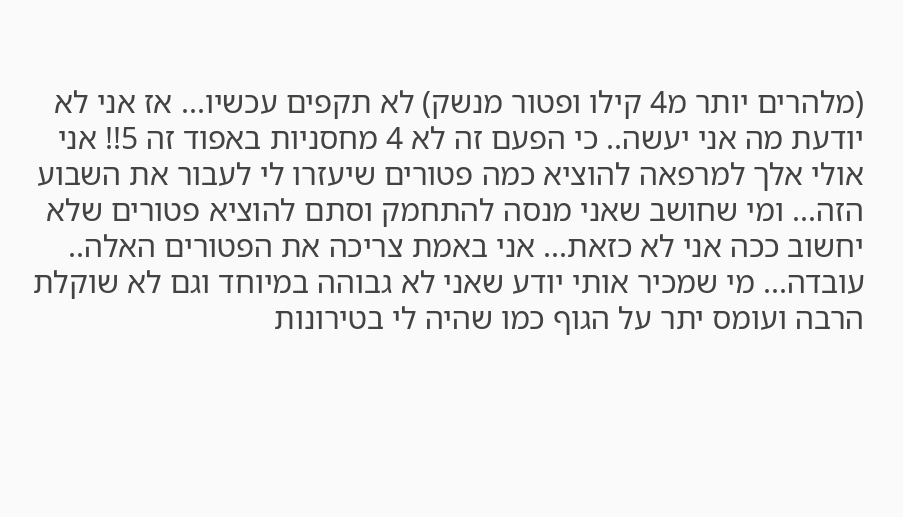(מלהרים יותר מ4 קילו ופטור מנשק) לא תקפים עכשיו... אז אני לא יודעת מה אני יעשה.. כי הפעם זה לא 4 מחסניות באפוד זה 5!! אני אולי אלך למרפאה להוציא כמה פטורים שיעזרו לי לעבור את השבוע הזה... ומי שחושב שאני מנסה להתחמק וסתם להוציא פטורים שלא יחשוב ככה אני לא כזאת... אני באמת צריכה את הפטורים האלה.. עובדה... מי שמכיר אותי יודע שאני לא גבוהה במיוחד וגם לא שוקלת הרבה ועומס יתר על הגוף כמו שהיה לי בטירונות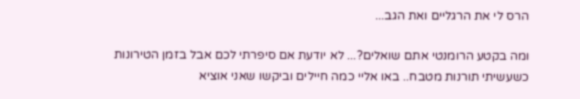הרס לי את הרגליים ואת הגב...

ומה בקטע הרומנטי אתם שואלים?... לא יודעת אם סיפרתי לכם אבל בזמן הטירונות כשעשיתי תורנות מטבח.. באו אליי כמה חיילים וביקשו שאני אוציא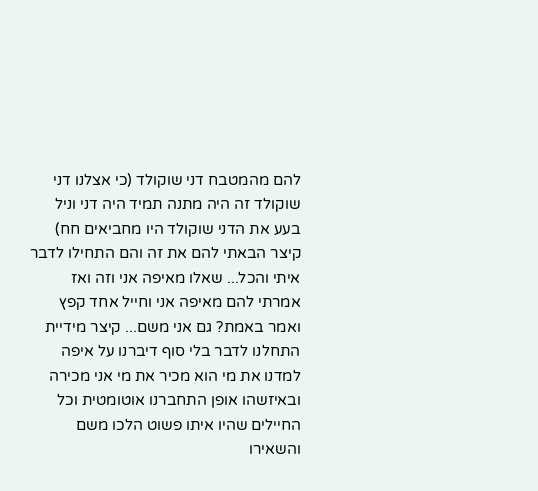להם מהמטבח דני שוקולד (כי אצלנו דני שוקולד זה היה מתנה תמיד היה דני וניל בעע את הדני שוקולד היו מחביאים חח) קיצר הבאתי להם את זה והם התחילו לדבר איתי והכל... שאלו מאיפה אני וזה ואז אמרתי להם מאיפה אני וחייל אחד קפץ ואמר באמת? גם אני משם... קיצר מידיית התחלנו לדבר בלי סוף דיברנו על איפה למדנו את מי הוא מכיר את מי אני מכירה ובאיזשהו אופן התחברנו אוטומטית וכל החיילים שהיו איתו פשוט הלכו משם והשאירו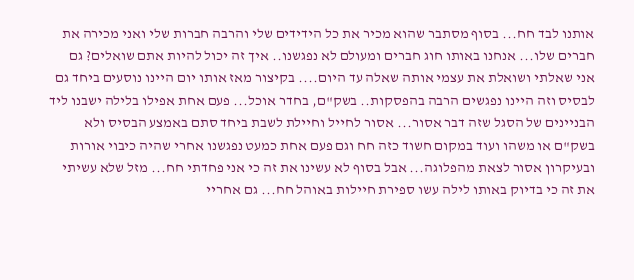אותנו לבד חח... בסוף מסתבר שהוא מכיר את כל הידידים שלי והרבה חברות שלי ואני מכירה את חברים שלו... אנחנו באותו חוג חברים ומעולם לא נפגשנו.. איך זה יכול להיות אתם שואלים? גם אני שאלתי ושואלת את עצמי אותה שאלה עד היום.... בקיצור מאז אותו יום היינו נוסעים ביחד גם לבסיס וזה היינו נפגשים הרבה בהפסקות.. בשק"ם, בחדר אוכל... פעם אחת אפילו בלילה ישבנו ליד הבניינים של הסגל שזה דבר אסור... אסור לחייל וחיילת לשבת ביחד סתם באמצע הבסיס ולא בשק"ם או משהו ועוד במקום חשוד כזה חח וגם פעם אחת כמעט נפגשנו אחרי שהיה כיבוי אורות ובעיקרון אסור לצאת מהפלוגה... אבל בסוף לא עשינו את זה כי אני פחדתי חח... מזל שלא עשיתי את זה כי בדיוק באותו לילה עשו ספירת חיילות באוהל חח... גם אחריי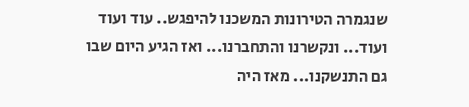שנגמרה הטירונות המשכנו להיפגש.. עוד ועוד ועוד... ונקשרנו והתחברנו... ואז הגיע היום שבו גם התנשקנו... מאז היה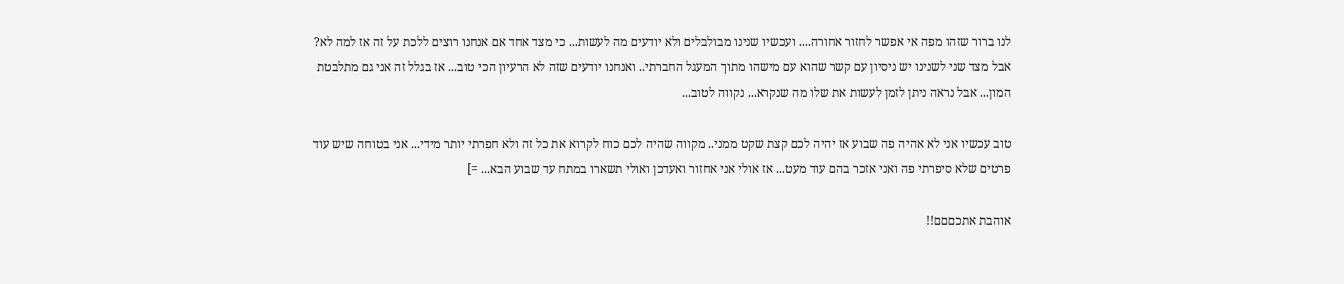לנו ברור שזהו מפה אי אפשר לחזור אחורה.... ועכשיו שנינו מבולבלים ולא יודעים מה לעשות... כי מצד אחד אם אנחנו רוצים ללכת על זה אז למה לא? אבל מצד שני לשנינו יש ניסיון עם קשר שהוא עם מישהו מתוך המעגל החברתי.. ואנחנו יודעים שזה לא הרעיון הכי טוב... אז בגלל זה אני גם מתלבטת המון... אבל נראה ניתן לזמן לעשות את שלו מה שנקרא... נקווה לטוב...

טוב עכשיו אני לא אהיה פה שבוע אז יהיה לכם קצת שקט ממני.. מקווה שהיה לכם כוח לקרוא את כל זה ולא חפרתי יותר מידי... אני בטוחה שיש עוד פרטים שלא סיפרתי פה ואני אזכר בהם עוד מעט... אז אולי אני אחזור ואעדכן ואולי תשארו במתח עד שבוע הבא... =]

אוהבת אתכםםם!!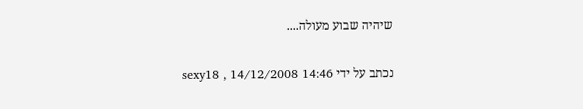שיהיה שבוע מעולה....

נכתב על ידי sexy18 , 14/12/2008 14:46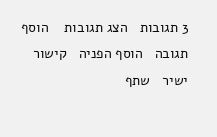3 תגובות   הצג תגובות    הוסף תגובה   הוסף הפניה   קישור ישיר   שתף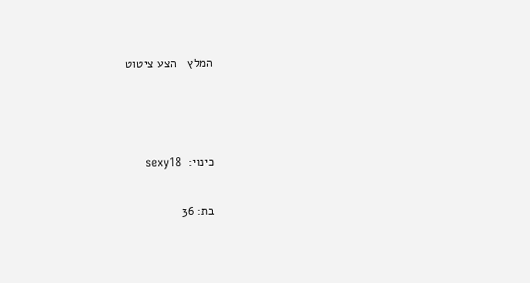המלץ   הצע ציטוט



כינוי:  sexy18

בת: 36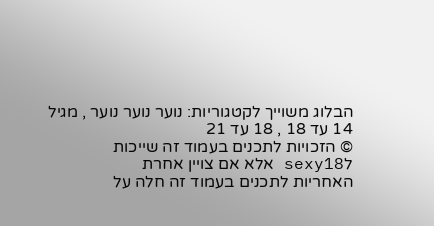הבלוג משוייך לקטגוריות: נוער נוער נוער , מגיל 14 עד 18 , 18 עד 21
© הזכויות לתכנים בעמוד זה שייכות לsexy18 אלא אם צויין אחרת
האחריות לתכנים בעמוד זה חלה על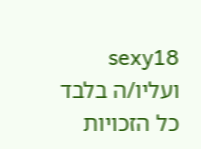sexy18 ועליו/ה בלבד
כל הזכויות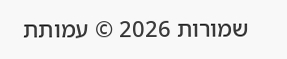שמורות 2026 © עמותת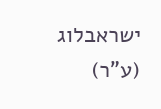ישראבלוג (ע"ר)